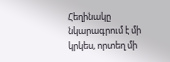Հեղինակը նկարագրում է մի կրկես, որտեղ մի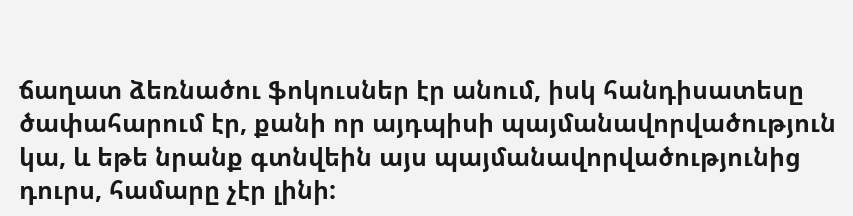ճաղատ ձեռնածու ֆոկուսներ էր անում, իսկ հանդիսատեսը ծափահարում էր, քանի որ այդպիսի պայմանավորվածություն կա, և եթե նրանք գտնվեին այս պայմանավորվածությունից դուրս, համարը չէր լինի: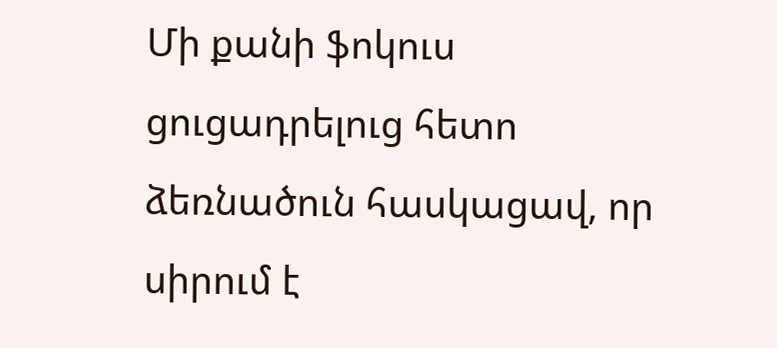Մի քանի ֆոկուս ցուցադրելուց հետո ձեռնածուն հասկացավ, որ սիրում է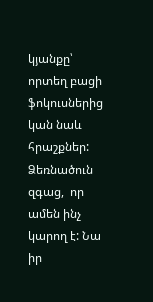կյանքը՝ որտեղ բացի ֆոկուսներից կան նաև հրաշքներ: Ձեռնածուն զգաց,  որ ամեն ինչ կարող է: Նա իր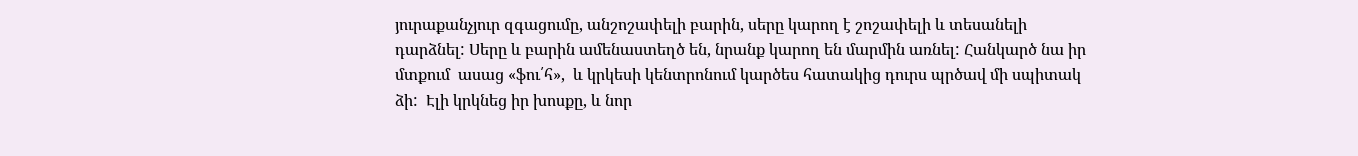յուրաքանչյուր զգացումը, անշոշափելի բարին, սերը կարող է շոշափելի և տեսանելի դարձնել: Սերը և բարին ամենաստեղծ են, նրանք կարող են մարմին առնել: Հանկարծ նա իր մտքում  ասաց «ֆու՛հ»,  և կրկեսի կենտրոնում կարծես հատակից դուրս պրծավ մի սպիտակ ձի:  Էլի կրկնեց իր խոսքը, և նոր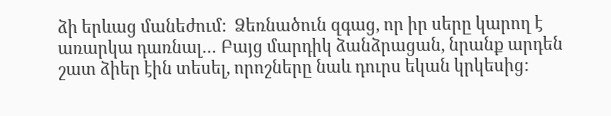ձի երևաց մանեժում:  Ձեռնածուն զգաց, որ իր սերը կարող է առարկա դառնալ… Բայց մարդիկ ձանձրացան, նրանք արդեն շատ ձիեր էին տեսել, որոշները նաև դուրս եկան կրկեսից: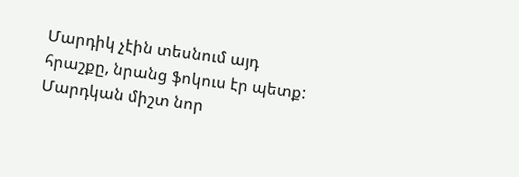Մարդիկ չէին տեսնում այդ հրաշքը, նրանց ֆոկուս էր պետք: Մարդկան միշտ նոր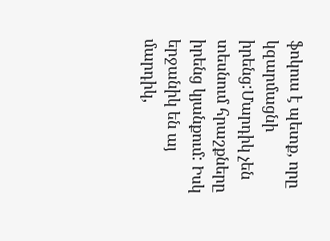ֆոկուս է պետք, որը կզարմացնի իրենց:Մարդիկ չեն տեսնում հրաշքները իրենց կյանքում: Իսկ երջանիկ են այ մարդիկ,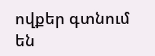ովքեր գտնում են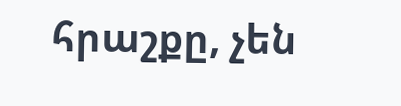հրաշքը, չեն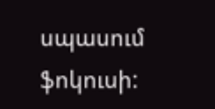սպասում ֆոկուսի: